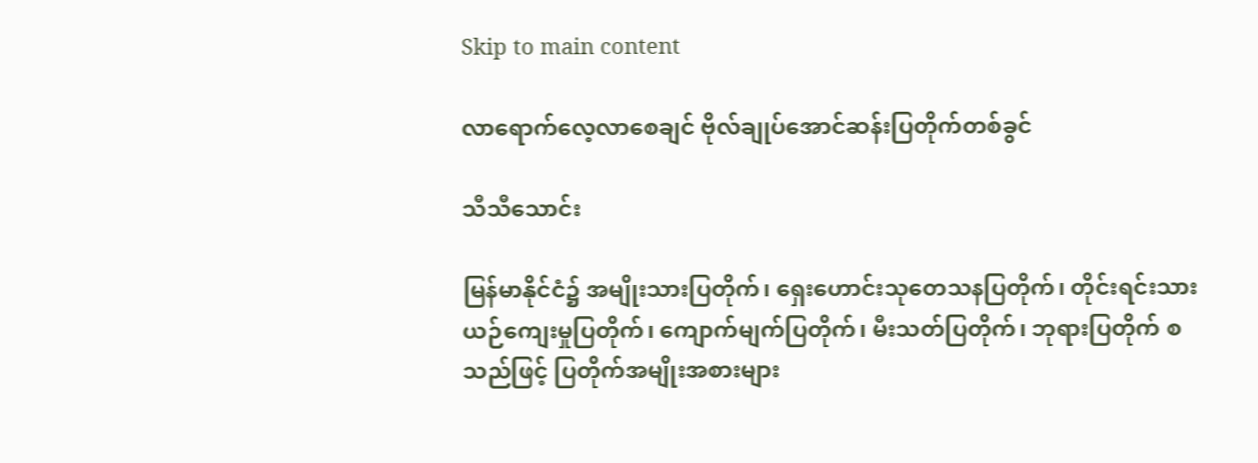Skip to main content

လာရောက်လေ့လာစေချင် ဗိုလ်ချုပ်အောင်ဆန်းပြတိုက်တစ်ခွင်

သီသီသောင်း

မြန်မာနိုင်ငံ၌ အမျိုးသားပြတိုက်၊ ရှေးဟောင်းသုတေသနပြတိုက်၊ တိုင်းရင်းသား ယဉ်ကျေးမှုပြတိုက်၊ ကျောက်မျက်ပြတိုက်၊ မီးသတ်ပြတိုက်၊ ဘုရားပြတိုက် စသည်ဖြင့် ပြတိုက်အမျိုးအစားများ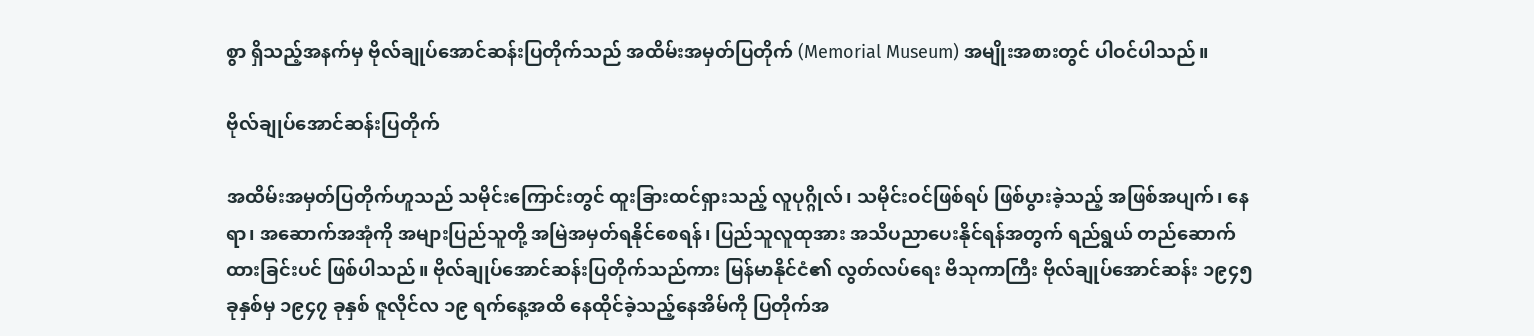စွာ ရှိသည့်အနက်မှ ဗိုလ်ချုပ်အောင်ဆန်းပြတိုက်သည် အထိမ်းအမှတ်ပြတိုက် (Memorial Museum) အမျိုးအစားတွင် ပါဝင်ပါသည်။

ဗိုလ်ချုပ်အောင်ဆန်းပြတိုက်

အထိမ်းအမှတ်ပြတိုက်ဟူသည် သမိုင်းကြောင်းတွင် ထူးခြားထင်ရှားသည့် လူပုဂ္ဂိုလ်၊ သမိုင်းဝင်ဖြစ်ရပ် ဖြစ်ပွားခဲ့သည့် အဖြစ်အပျက်၊ နေရာ၊ အဆောက်အအုံကို အများပြည်သူတို့ အမြဲအမှတ်ရနိုင်စေရန်၊ ပြည်သူလူထုအား အသိပညာပေးနိုင်ရန်အတွက် ရည်ရွယ် တည်ဆောက်ထားခြင်းပင် ဖြစ်ပါသည်။ ဗိုလ်ချုပ်အောင်ဆန်းပြတိုက်သည်ကား မြန်မာနိုင်ငံ၏ လွတ်လပ်ရေး ဗိသုကာကြီး ဗိုလ်ချုပ်အောင်ဆန်း ၁၉၄၅ ခုနှစ်မှ ၁၉၄၇ ခုနှစ် ဇူလိုင်လ ၁၉ ရက်နေ့အထိ နေထိုင်ခဲ့သည့်နေအိမ်ကို ပြတိုက်အ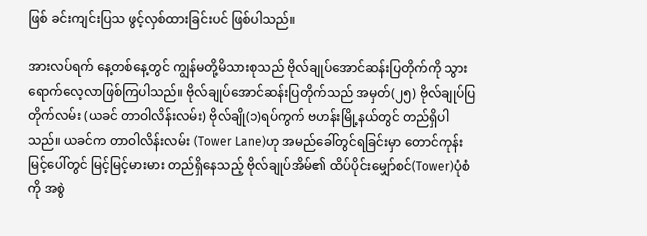ဖြစ် ခင်းကျင်းပြသ ဖွင့်လှစ်ထားခြင်းပင် ဖြစ်ပါသည်။

အားလပ်ရက် နေ့တစ်နေ့တွင် ကျွန်မတို့မိသားစုသည် ဗိုလ်ချုပ်အောင်ဆန်းပြတိုက်ကို သွားရောက်လေ့လာဖြစ်ကြပါသည်။ ဗိုလ်ချုပ်အောင်ဆန်းပြတိုက်သည် အမှတ်(၂၅) ဗိုလ်ချုပ်ပြတိုက်လမ်း (ယခင် တာဝါလိန်းလမ်း) ဗိုလ်ချို(၁)ရပ်ကွက် ဗဟန်းမြို့နယ်တွင် တည်ရှိပါသည်။ ယခင်က တာဝါလိန်းလမ်း (Tower Lane)ဟု အမည်ခေါ်တွင်ရခြင်းမှာ တောင်ကုန်းမြင့်ပေါ်တွင် မြင့်မြင့်မားမား တည်ရှိနေသည့် ဗိုလ်ချုပ်အိမ်၏ ထိပ်ပိုင်းမျှော်စင်(Tower)ပုံစံကို အစွဲ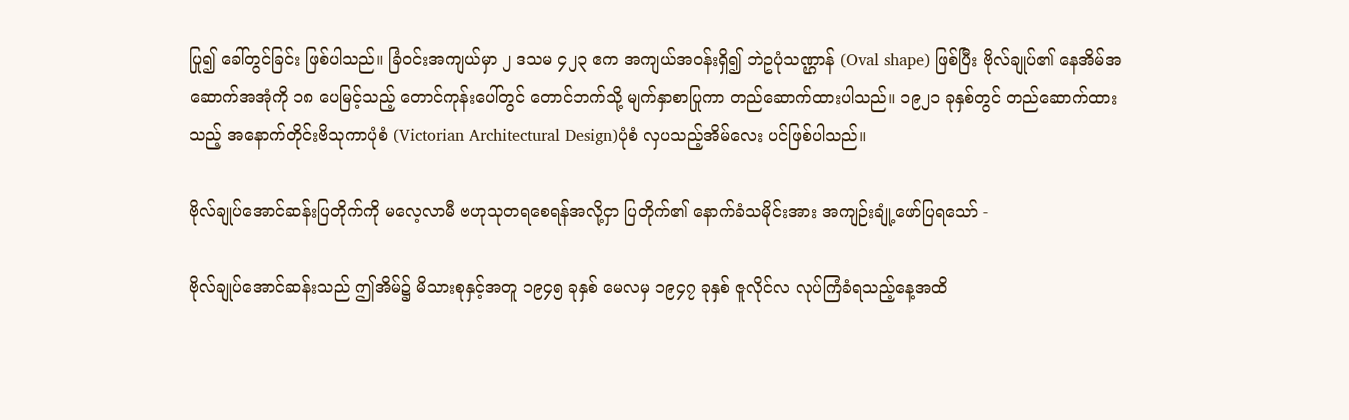ပြု၍ ခေါ်တွင်ခြင်း ဖြစ်ပါသည်။ ခြံဝင်းအကျယ်မှာ ၂ ဒသမ ၄၂၃ ဧက အကျယ်အဝန်းရှိ၍ ဘဲဥပုံသဏ္ဌာန် (Oval shape) ဖြစ်ပြီး ဗိုလ်ချုပ်၏ နေအိမ်အဆောက်အအုံကို ၁၈ ပေမြင့်သည့် တောင်ကုန်းပေါ်တွင် တောင်ဘက်သို့ မျက်နှာစာပြုကာ တည်ဆောက်ထားပါသည်။ ၁၉၂၁ ခုနှစ်တွင် တည်ဆောက်ထားသည့် အနောက်တိုင်းဗိသုကာပုံစံ (Victorian Architectural Design)ပုံစံ လှပသည့်အိမ်လေး ပင်ဖြစ်ပါသည်။

ဗိုလ်ချုပ်အောင်ဆန်းပြတိုက်ကို မလေ့လာမီ ဗဟုသုတရစေရန်အလို့ငှာ ပြတိုက်၏ နောက်ခံသမိုင်းအား အကျဉ်းချုံ့ဖော်ပြရသော် -

ဗိုလ်ချုပ်အောင်ဆန်းသည် ဤအိမ်၌ မိသားစုနှင့်အတူ ၁၉၄၅ ခုနှစ် မေလမှ ၁၉၄၇ ခုနှစ် ဇူလိုင်လ လုပ်ကြံခံရသည့်နေ့အထိ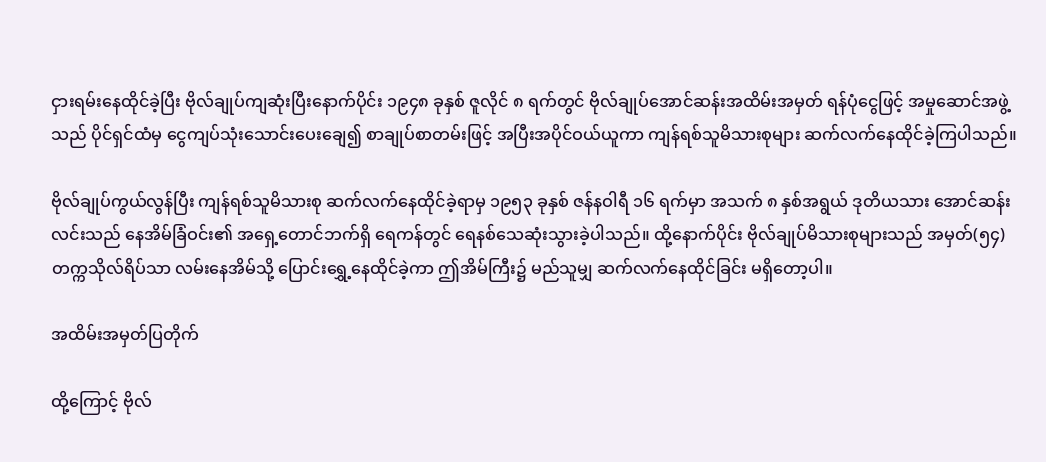ငှားရမ်းနေထိုင်ခဲ့ပြီး ဗိုလ်ချုပ်ကျဆုံးပြီးနောက်ပိုင်း ၁၉၄၈ ခုနှစ် ဇူလိုင် ၈ ရက်တွင် ဗိုလ်ချုပ်အောင်ဆန်းအထိမ်းအမှတ် ရန်ပုံငွေဖြင့် အမှုဆောင်အဖွဲ့သည် ပိုင်ရှင်ထံမှ ငွေကျပ်သုံးသောင်းပေးချေ၍ စာချုပ်စာတမ်းဖြင့် အပြီးအပိုင်ဝယ်ယူကာ ကျန်ရစ်သူမိသားစုများ ဆက်လက်နေထိုင်ခဲ့ကြပါသည်။

ဗိုလ်ချုပ်ကွယ်လွန်ပြီး ကျန်ရစ်သူမိသားစု ဆက်လက်နေထိုင်ခဲ့ရာမှ ၁၉၅၃ ခုနှစ် ဇန်နဝါရီ ၁၆ ရက်မှာ အသက် ၈ နှစ်အရွယ် ဒုတိယသား အောင်ဆန်းလင်းသည် နေအိမ်ခြံဝင်း၏ အရှေ့တောင်ဘက်ရှိ ရေကန်တွင် ရေနစ်သေဆုံးသွားခဲ့ပါသည်။ ထို့နောက်ပိုင်း ဗိုလ်ချုပ်မိသားစုများသည် အမှတ်(၅၄) တက္ကသိုလ်ရိပ်သာ လမ်းနေအိမ်သို့ ပြောင်းရွှေ့နေထိုင်ခဲ့ကာ ဤအိမ်ကြီး၌ မည်သူမျှ ဆက်လက်နေထိုင်ခြင်း မရှိတော့ပါ။

အထိမ်းအမှတ်ပြတိုက်

ထို့ကြောင့် ဗိုလ်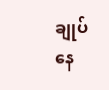ချုပ်နေ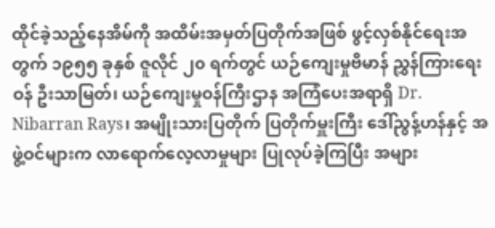ထိုင်ခဲ့သည့်နေအိမ်ကို အထိမ်းအမှတ်ပြတိုက်အဖြစ် ဖွင့်လှစ်နိုင်ရေးအတွက် ၁၉၅၅ ခုနှစ် ဇူလိုင် ၂၀ ရက်တွင် ယဉ်ကျေးမှုဗိမာန် ညွှန်ကြားရေးဝန် ဦးသာမြတ်၊ ယဉ်ကျေးမှုဝန်ကြီးဌာန အကြံပေးအရာရှိ Dr. Nibarran Rays၊ အမျိုးသားပြတိုက် ပြတိုက်မှူးကြီး ဒေါ်ညွန့်ဟန်နှင့် အဖွဲ့ဝင်များက လာရောက်လေ့လာမှုများ ပြုလုပ်ခဲ့ကြပြီး အများ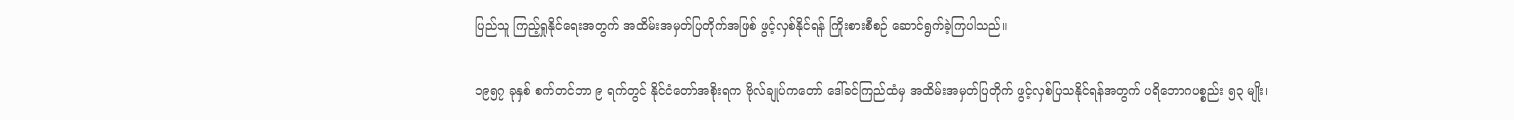ပြည်သူ ကြည့်ရှုနိုင်ရေးအတွက် အထိမ်းအမှတ်ပြတိုက်အဖြစ် ဖွင့်လှစ်နိုင်ရန် ကြိုးစားစီစဉ် ဆောင်ရွက်ခဲ့ကြပါသည်။

၁၉၅၇ ခုနှစ် စက်တင်ဘာ ၉ ရက်တွင် နိုင်ငံတော်အစိုးရက ဗိုလ်ချုပ်ကတော် ဒေါ်ခင်ကြည်ထံမှ အထိမ်းအမှတ်ပြတိုက် ဖွင့်လှစ်ပြသနိုင်ရန်အတွက် ပရိဘောဂပစ္စည်း ၅၃ မျိုး၊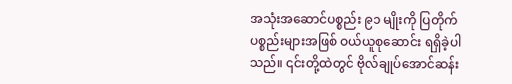အသုံးအဆောင်ပစ္စည်း ၉၁ မျိုးကို ပြတိုက်ပစ္စည်းများအဖြစ် ဝယ်ယူစုဆောင်း ရရှိခဲ့ပါသည်။ ၎င်းတို့ထဲတွင် ဗိုလ်ချုပ်အောင်ဆန်း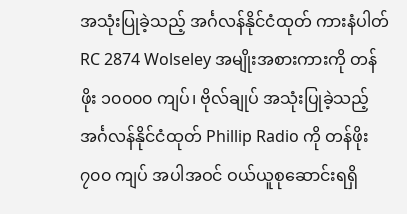အသုံးပြုခဲ့သည့် အင်္ဂလန်နိုင်ငံထုတ် ကားနံပါတ် RC 2874 Wolseley အမျိုးအစားကားကို တန်ဖိုး ၁၀၀၀၀ ကျပ်၊ ဗိုလ်ချုပ် အသုံးပြုခဲ့သည့် အင်္ဂလန်နိုင်ငံထုတ် Phillip Radio ကို တန်ဖိုး ၇၀၀ ကျပ် အပါအဝင် ဝယ်ယူစုဆောင်းရရှိ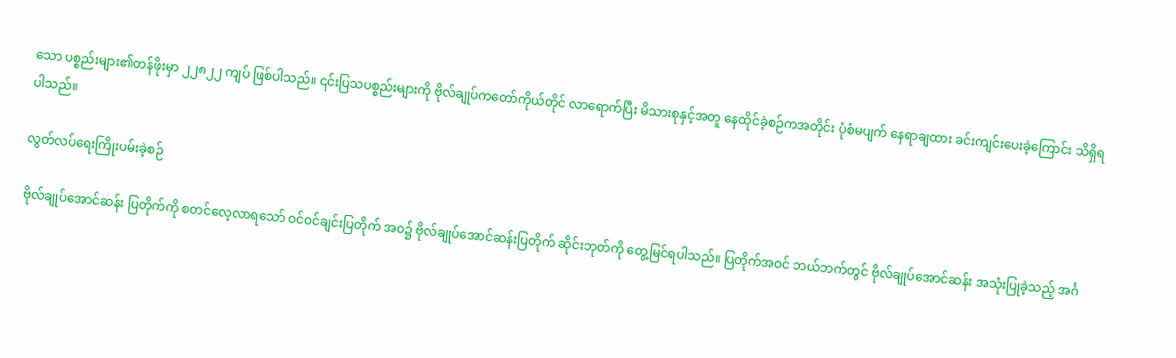သော ပစ္စည်းများ၏တန်ဖိုးမှာ ၂၂၈၂၂ ကျပ် ဖြစ်ပါသည်။ ၎င်းပြသပစ္စည်းများကို ဗိုလ်ချုပ်ကတော်ကိုယ်တိုင် လာရောက်ပြီး မိသားစုနှင့်အတူ နေထိုင်ခဲ့စဉ်ကအတိုင်း ပုံစံမပျက် နေရာချထား ခင်းကျင်းပေးခဲ့ကြောင်း သိရှိရပါသည်။

လွတ်လပ်ရေးကြိုးပမ်းခဲ့စဉ်

ဗိုလ်ချုပ်အောင်ဆန်း ပြတိုက်ကို စတင်လေ့လာရသော် ဝင်ဝင်ချင်းပြတိုက် အဝ၌ ဗိုလ်ချုပ်အောင်ဆန်းပြတိုက် ဆိုင်းဘုတ်ကို တွေ့မြင်ရပါသည်။ ပြတိုက်အဝင် ဘယ်ဘက်တွင် ဗိုလ်ချုပ်အောင်ဆန်း အသုံးပြုခဲ့သည့် အင်္ဂ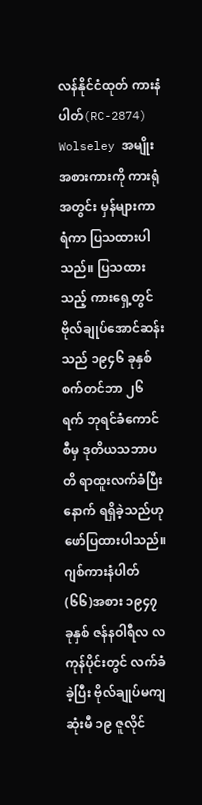လန်နိုင်ငံထုတ် ကားနံပါတ်(RC-2874) Wolseley အမျိုးအစားကားကို ကားရုံအတွင်း မှန်များကာရံကာ ပြသထားပါသည်။ ပြသထားသည့် ကားရှေ့တွင် ဗိုလ်ချုပ်အောင်ဆန်းသည် ၁၉၄၆ ခုနှစ် စက်တင်ဘာ ၂၆ ရက် ဘုရင်ခံကောင်စီမှ ဒုတိယသဘာပတိ ရာထူးလက်ခံပြီးနောက် ရရှိခဲ့သည်ဟု ဖော်ပြထားပါသည်။ ဂျစ်ကားနံပါတ် (၆၆)အစား ၁၉၄၇ ခုနှစ် ဇန်နဝါရီလ လကုန်ပိုင်းတွင် လက်ခံခဲ့ပြီး ဗိုလ်ချုပ်မကျဆုံးမီ ၁၉ ဇူလိုင်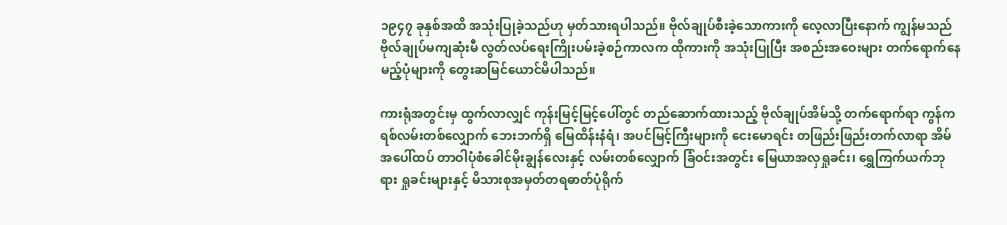၁၉၄၇ ခုနှစ်အထိ အသုံးပြုခဲ့သည်ဟု မှတ်သားရပါသည်။ ဗိုလ်ချုပ်စီးခဲ့သောကားကို လေ့လာပြီးနောက် ကျွန်မသည် ဗိုလ်ချုပ်မကျဆုံးမီ လွတ်လပ်ရေးကြိုးပမ်းခဲ့စဉ်ကာလက ထိုကားကို အသုံးပြုပြီး အစည်းအဝေးများ တက်ရောက်နေမည့်ပုံများကို တွေးဆမြင်ယောင်မိပါသည်။

ကားရုံအတွင်းမှ ထွက်လာလျှင် ကုန်းမြင့်မြင့်ပေါ်တွင် တည်ဆောက်ထားသည့် ဗိုလ်ချုပ်အိမ်သို့ တက်ရောက်ရာ ကွန်ကရစ်လမ်းတစ်လျှောက် ဘေးဘက်ရှိ မြေထိန်းနံရံ၊ အပင်မြင့်ကြီးများကို ငေးမောရင်း တဖြည်းဖြည်းတက်လာရာ အိမ်အပေါ်ထပ် တာဝါပုံစံခေါင်မိုးချွန်လေးနှင့် လမ်းတစ်လျှောက် ခြံဝင်းအတွင်း မြေယာအလှရှုခင်း၊ ရွှေကြက်ယက်ဘုရား ရှုခင်းများနှင့် မိသားစုအမှတ်တရဓာတ်ပုံရိုက်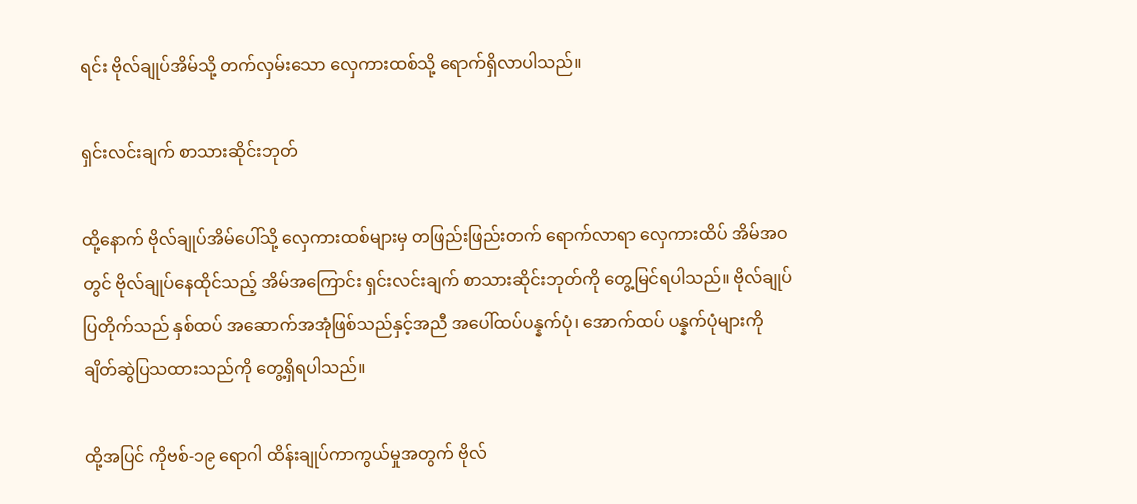ရင်း ဗိုလ်ချုပ်အိမ်သို့ တက်လှမ်းသော လှေကားထစ်သို့ ရောက်ရှိလာပါသည်။

ရှင်းလင်းချက် စာသားဆိုင်းဘုတ်

ထို့နောက် ဗိုလ်ချုပ်အိမ်ပေါ်သို့ လှေကားထစ်များမှ တဖြည်းဖြည်းတက် ရောက်လာရာ လှေကားထိပ် အိမ်အဝတွင် ဗိုလ်ချုပ်နေထိုင်သည့် အိမ်အကြောင်း ရှင်းလင်းချက် စာသားဆိုင်းဘုတ်ကို တွေ့မြင်ရပါသည်။ ဗိုလ်ချုပ်ပြတိုက်သည် နှစ်ထပ် အဆောက်အအုံဖြစ်သည်နှင့်အညီ အပေါ်ထပ်ပန္နက်ပုံ၊ အောက်ထပ် ပန္နက်ပုံများကို ချိတ်ဆွဲပြသထားသည်ကို တွေ့ရှိရပါသည်။

ထို့အပြင် ကိုဗစ်-၁၉ ရောဂါ ထိန်းချုပ်ကာကွယ်မှုအတွက် ဗိုလ်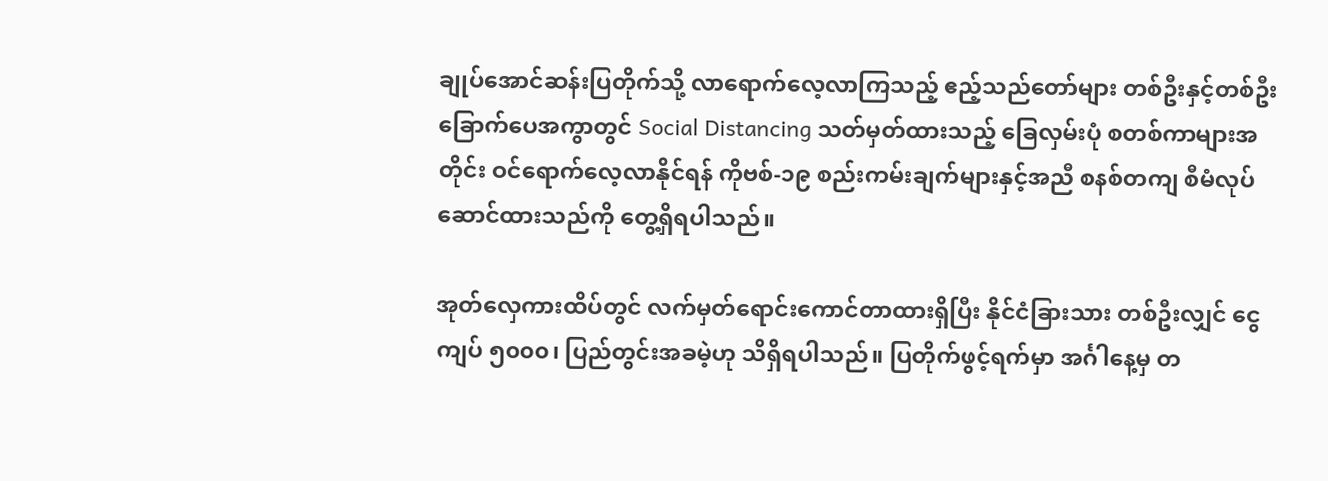ချုပ်အောင်ဆန်းပြတိုက်သို့ လာရောက်လေ့လာကြသည့် ဧည့်သည်တော်များ တစ်ဦးနှင့်တစ်ဦး ခြောက်ပေအကွာတွင် Social Distancing သတ်မှတ်ထားသည့် ခြေလှမ်းပုံ စတစ်ကာများအတိုင်း ဝင်ရောက်လေ့လာနိုင်ရန် ကိုဗစ်-၁၉ စည်းကမ်းချက်များနှင့်အညီ စနစ်တကျ စီမံလုပ်ဆောင်ထားသည်ကို တွေ့ရှိရပါသည်။

အုတ်လှေကားထိပ်တွင် လက်မှတ်ရောင်းကောင်တာထားရှိပြီး နိုင်ငံခြားသား တစ်ဦးလျှင် ငွေကျပ် ၅၀၀၀၊ ပြည်တွင်းအခမဲ့ဟု သိရှိရပါသည်။ ပြတိုက်ဖွင့်ရက်မှာ အင်္ဂါနေ့မှ တ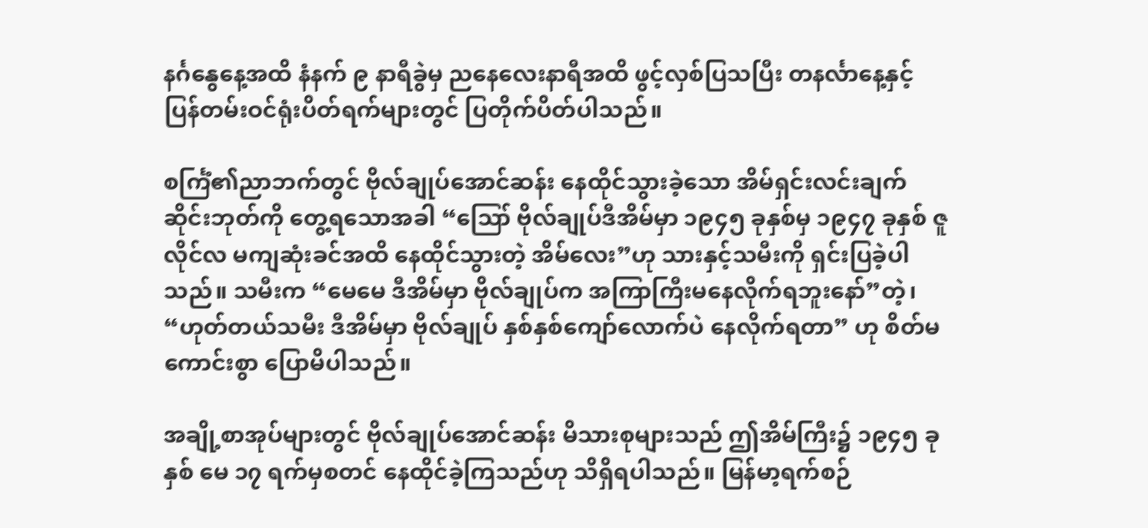နင်္ဂနွေနေ့အထိ နံနက် ၉ နာရီခွဲမှ ညနေလေးနာရီအထိ ဖွင့်လှစ်ပြသပြီး တနင်္လာနေ့နှင့် ပြန်တမ်းဝင်ရုံးပိတ်ရက်များတွင် ပြတိုက်ပိတ်ပါသည်။

စင်္ကြံ၏ညာဘက်တွင် ဗိုလ်ချုပ်အောင်ဆန်း နေထိုင်သွားခဲ့သော အိမ်ရှင်းလင်းချက် ဆိုင်းဘုတ်ကို တွေ့ရသောအခါ “ဪ ဗိုလ်ချုပ်ဒီအိမ်မှာ ၁၉၄၅ ခုနှစ်မှ ၁၉၄၇ ခုနှစ် ဇူလိုင်လ မကျဆုံးခင်အထိ နေထိုင်သွားတဲ့ အိမ်လေး”ဟု သားနှင့်သမီးကို ရှင်းပြခဲ့ပါသည်။ သမီးက “မေမေ ဒီအိမ်မှာ ဗိုလ်ချုပ်က အကြာကြီးမနေလိုက်ရဘူးနော်”တဲ့၊ “ဟုတ်တယ်သမီး ဒီအိမ်မှာ ဗိုလ်ချုပ် နှစ်နှစ်ကျော်လောက်ပဲ နေလိုက်ရတာ” ဟု စိတ်မကောင်းစွာ ပြောမိပါသည်။

အချို့စာအုပ်များတွင် ဗိုလ်ချုပ်အောင်ဆန်း မိသားစုများသည် ဤအိမ်ကြီး၌ ၁၉၄၅ ခုနှစ် မေ ၁၇ ရက်မှစတင် နေထိုင်ခဲ့ကြသည်ဟု သိရှိရပါသည်။ မြန်မာ့ရက်စဉ်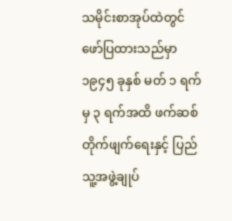သမိုင်းစာအုပ်ထဲတွင် ဖော်ပြထားသည်မှာ ၁၉၄၅ ခုနှစ် မတ် ၁ ရက်မှ ၃ ရက်အထိ ဖက်ဆစ်တိုက်ဖျက်ရေးနှင့် ပြည်သူ့အဖွဲ့ချုပ်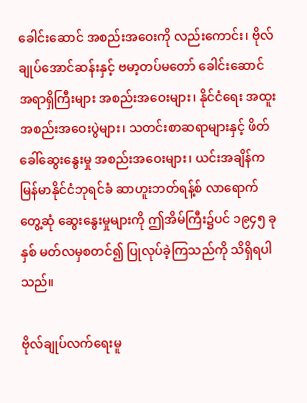ခေါင်းဆောင် အစည်းအဝေးကို လည်းကောင်း၊ ဗိုလ်ချုပ်အောင်ဆန်းနှင့် ဗမာ့တပ်မတော် ခေါင်းဆောင်အရာရှိကြီးများ အစည်းအဝေးများ၊ နိုင်ငံရေး အထူးအစည်းအဝေးပွဲများ၊ သတင်းစာဆရာများနှင့် ဖိတ်ခေါ်ဆွေးနွေးမှု အစည်းအဝေးများ၊ ယင်းအချိန်က မြန်မာနိုင်ငံဘုရင်ခံ ဆာဟူးဘတ်ရန့်စ် လာရောက်တွေ့ဆုံ ဆွေးနွေးမှုများကို ဤအိမ်ကြီး၌ပင် ၁၉၄၅ ခုနှစ် မတ်လမှစတင်၍ ပြုလုပ်ခဲ့ကြသည်ကို သိရှိရပါသည်။

ဗိုလ်ချုပ်လက်ရေးမူ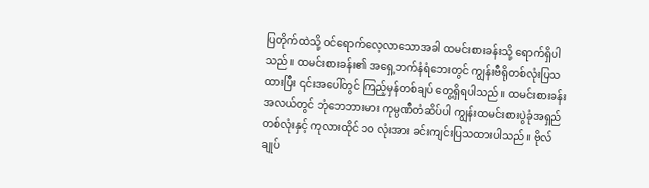ပြတိုက်ထဲသို့ ဝင်ရောက်လေ့လာသောအခါ ထမင်းစားခန်းသို့ ရောက်ရှိပါသည်။ ထမင်းစားခန်း၏ အရှေ့ဘက်နံရံဘေးတွင် ကျွန်းဗီရိုတစ်လုံးပြသထားပြီး ၎င်းအပေါ်တွင် ကြည့်မှန်တစ်ချပ် တွေ့ရှိရပါသည်။ ထမင်းစားခန်းအလယ်တွင် ဘုံဘေဘားမား ကုမ္ပဏီတံဆိပ်ပါ ကျွန်းထမင်းစားပွဲခုံအရှည်တစ်လုံးနှင့် ကုလားထိုင် ၁၀ လုံးအား ခင်းကျင်းပြသထားပါသည်။ ဗိုလ်ချုပ်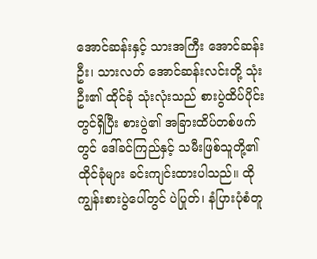အောင်ဆန်းနှင့် သားအကြီး အောင်ဆန်းဦး၊ သားလတ် အောင်ဆန်းလင်းတို့ သုံးဦး၏ ထိုင်ခုံ သုံးလုံးသည် စားပွဲထိပ်ပိုင်းတွင်ရှိပြီး စားပွဲ၏ အခြားထိပ်တစ်ဖက်တွင် ဒေါ်ခင်ကြည်နှင့် သမီးဖြစ်သူတို့၏ ထိုင်ခုံများ ခင်းကျင်းထားပါသည်။ ထိုကျွန်းစားပွဲပေါ်တွင် ပဲပြုတ်၊ နံပြားပုံစံတူ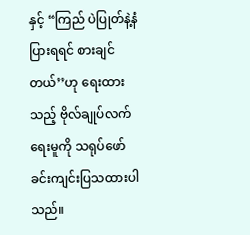နှင့် “ကြည် ပဲပြုတ်နဲ့နံပြားရရင် စားချင်တယ်’’ဟု ရေးထားသည့် ဗိုလ်ချုပ်လက်ရေးမူကို သရုပ်ဖော် ခင်းကျင်းပြသထားပါသည်။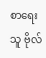စာရေးသူ ဗိုလ်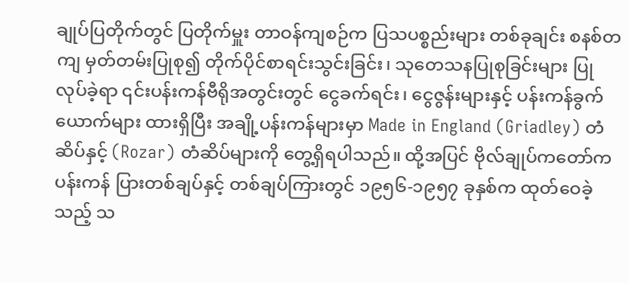ချုပ်ပြတိုက်တွင် ပြတိုက်မှူး တာဝန်ကျစဉ်က ပြသပစ္စည်းများ တစ်ခုချင်း စနစ်တကျ မှတ်တမ်းပြုစု၍ တိုက်ပိုင်စာရင်းသွင်းခြင်း၊ သုတေသနပြုစုခြင်းများ ပြုလုပ်ခဲ့ရာ ၎င်းပန်းကန်ဗီရိုအတွင်းတွင် ငွေခက်ရင်း၊ ငွေဇွန်းများနှင့် ပန်းကန်ခွက်ယောက်များ ထားရှိပြီး အချို့ပန်းကန်များမှာ Made in England (Griadley) တံဆိပ်နှင့် (Rozar) တံဆိပ်များကို တွေ့ရှိရပါသည်။ ထို့အပြင် ဗိုလ်ချုပ်ကတော်က ပန်းကန် ပြားတစ်ချပ်နှင့် တစ်ချပ်ကြားတွင် ၁၉၅၆-၁၉၅၇ ခုနှစ်က ထုတ်ဝေခဲ့သည့် သ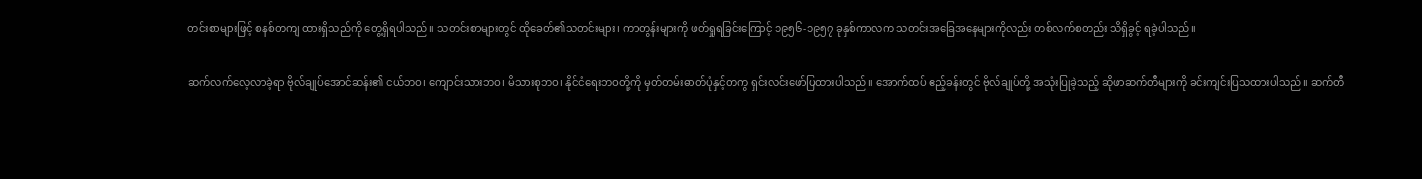တင်းစာများဖြင့် စနစ်တကျ ထားရှိသည်ကို တွေ့ရှိရပါသည်။ သတင်းစာများတွင် ထိုခေတ်၏သတင်းများ၊ ကာတွန်းများကို ဖတ်ရှုရခြင်းကြောင့် ၁၉၅၆-၁၉၅၇ ခုနှစ်ကာလက သတင်းအခြေအနေများကိုလည်း တစ်လက်စတည်း သိရှိခွင့် ရခဲ့ပါသည်။

ဆက်လက်လေ့လာခဲ့ရာ ဗိုလ်ချုပ်အောင်ဆန်း၏ ငယ်ဘဝ၊ ကျောင်းသားဘဝ၊ မိသားစုဘဝ၊ နိုင်ငံရေးဘဝတို့ကို မှတ်တမ်းဓာတ်ပုံနှင့်တကွ ရှင်းလင်းဖော်ပြထားပါသည်။ အောက်ထပ် ဧည့်ခန်းတွင် ဗိုလ်ချုပ်တို့ အသုံးပြုခဲ့သည့် ဆိုဖာဆက်တီများကို ခင်းကျင်းပြသထားပါသည်။ ဆက်တီ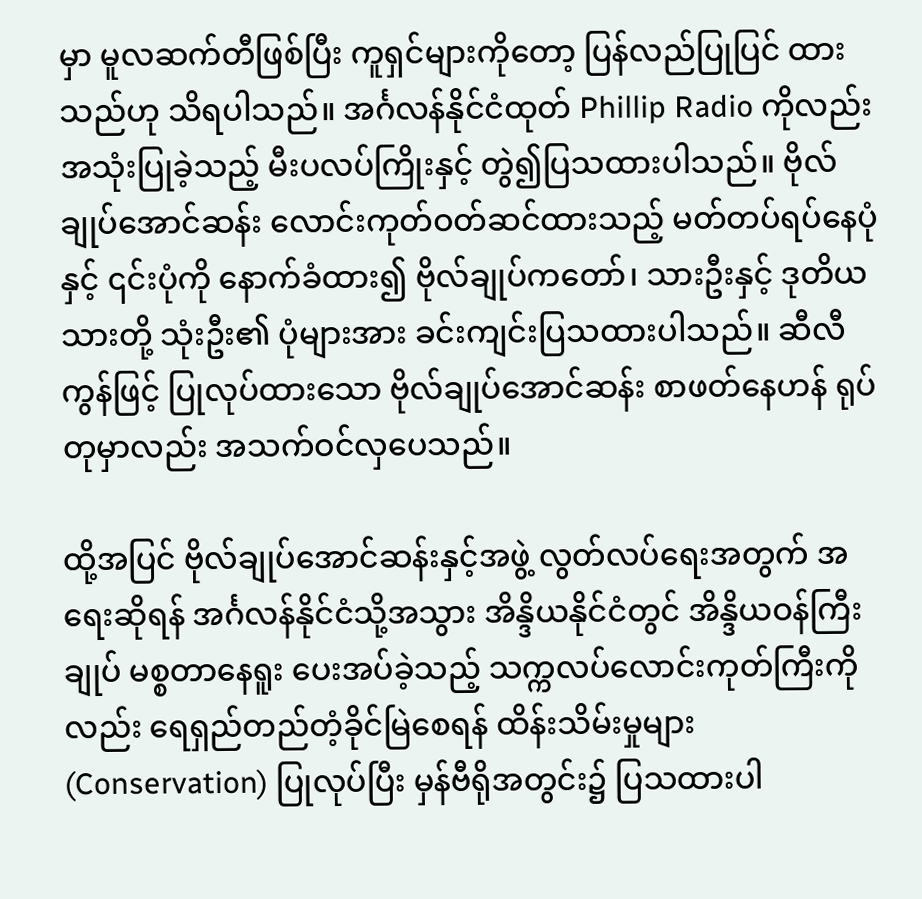မှာ မူလဆက်တီဖြစ်ပြီး ကူရှင်များကိုတော့ ပြန်လည်ပြုပြင် ထားသည်ဟု သိရပါသည်။ အင်္ဂလန်နိုင်ငံထုတ် Phillip Radio ကိုလည်း အသုံးပြုခဲ့သည့် မီးပလပ်ကြိုးနှင့် တွဲ၍ပြသထားပါသည်။ ဗိုလ်ချုပ်အောင်ဆန်း လောင်းကုတ်ဝတ်ဆင်ထားသည့် မတ်တပ်ရပ်နေပုံနှင့် ၎င်းပုံကို နောက်ခံထား၍ ဗိုလ်ချုပ်ကတော်၊ သားဦးနှင့် ဒုတိယသားတို့ သုံးဦး၏ ပုံများအား ခင်းကျင်းပြသထားပါသည်။ ဆီလီကွန်ဖြင့် ပြုလုပ်ထားသော ဗိုလ်ချုပ်အောင်ဆန်း စာဖတ်နေဟန် ရုပ်တုမှာလည်း အသက်ဝင်လှပေသည်။

ထို့အပြင် ဗိုလ်ချုပ်အောင်ဆန်းနှင့်အဖွဲ့ လွတ်လပ်ရေးအတွက် အရေးဆိုရန် အင်္ဂလန်နိုင်ငံသို့အသွား အိန္ဒိယနိုင်ငံတွင် အိန္ဒိယဝန်ကြီးချုပ် မစ္စတာနေရူး ပေးအပ်ခဲ့သည့် သက္ကလပ်လောင်းကုတ်ကြီးကိုလည်း ရေရှည်တည်တံ့ခိုင်မြဲစေရန် ထိန်းသိမ်းမှုများ (Conservation) ပြုလုပ်ပြီး မှန်ဗီရိုအတွင်း၌ ပြသထားပါ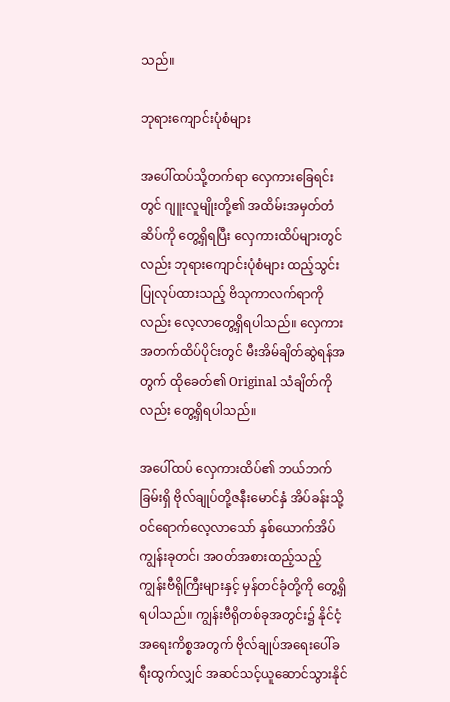သည်။

ဘုရားကျောင်းပုံစံများ

အပေါ်ထပ်သို့တက်ရာ လှေကားခြေရင်းတွင် ဂျူးလူမျိုးတို့၏ အထိမ်းအမှတ်တံဆိပ်ကို တွေ့ရှိရပြီး လှေကားထိပ်များတွင်လည်း ဘုရားကျောင်းပုံစံများ ထည့်သွင်းပြုလုပ်ထားသည့် ဗိသုကာလက်ရာကိုလည်း လေ့လာတွေ့ရှိရပါသည်။ လှေကားအတက်ထိပ်ပိုင်းတွင် မီးအိမ်ချိတ်ဆွဲရန်အတွက် ထိုခေတ်၏ Original သံချိတ်ကိုလည်း တွေ့ရှိရပါသည်။

အပေါ်ထပ် လှေကားထိပ်၏ ဘယ်ဘက်ခြမ်းရှိ ဗိုလ်ချုပ်တို့ဇနီးမောင်နှံ အိပ်ခန်းသို့ ဝင်ရောက်လေ့လာသော် နှစ်ယောက်အိပ် ကျွန်းခုတင်၊ အဝတ်အစားထည့်သည့် ကျွန်းဗီရိုကြီးများနှင့် မှန်တင်ခုံတို့ကို တွေ့ရှိရပါသည်။ ကျွန်းဗီရိုတစ်ခုအတွင်း၌ နိုင်ငံ့အရေးကိစ္စအတွက် ဗိုလ်ချုပ်အရေးပေါ်ခရီးထွက်လျှင် အဆင်သင့်ယူဆောင်သွားနိုင်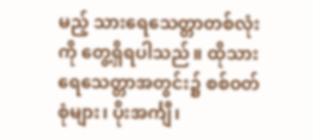မည့် သားရေသေတ္တာတစ်လုံးကို တွေ့ရှိရပါသည်။ ထိုသားရေသေတ္တာအတွင်း၌ စစ်ဝတ်စုံများ၊ ပိုးအင်္ကျီ၊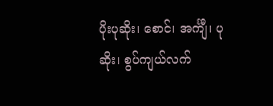ပိုးပုဆိုး၊ စောင်၊ အင်္ကျီ၊ ပုဆိုး၊ စွပ်ကျယ်လက်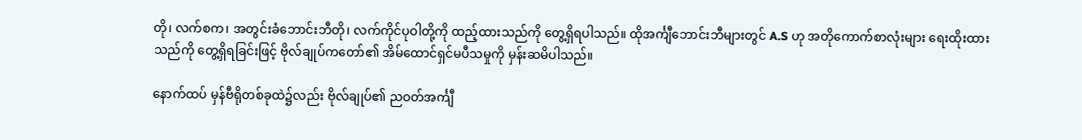တို၊ လက်စက၊ အတွင်းခံဘောင်းဘီတို၊ လက်ကိုင်ပုဝါတို့ကို ထည့်ထားသည်ကို တွေ့ရှိရပါသည်။ ထိုအင်္ကျီဘောင်းဘီများတွင် A.S ဟု အတိုကောက်စာလုံးများ ရေးထိုးထားသည်ကို တွေ့ရှိရခြင်းဖြင့် ဗိုလ်ချုပ်ကတော်၏ အိမ်ထောင်ရှင်မပီသမှုကို မှန်းဆမိပါသည်။

နောက်ထပ် မှန်ဗီရိုတစ်ခုထဲ၌လည်း ဗိုလ်ချုပ်၏ ညဝတ်အင်္ကျီ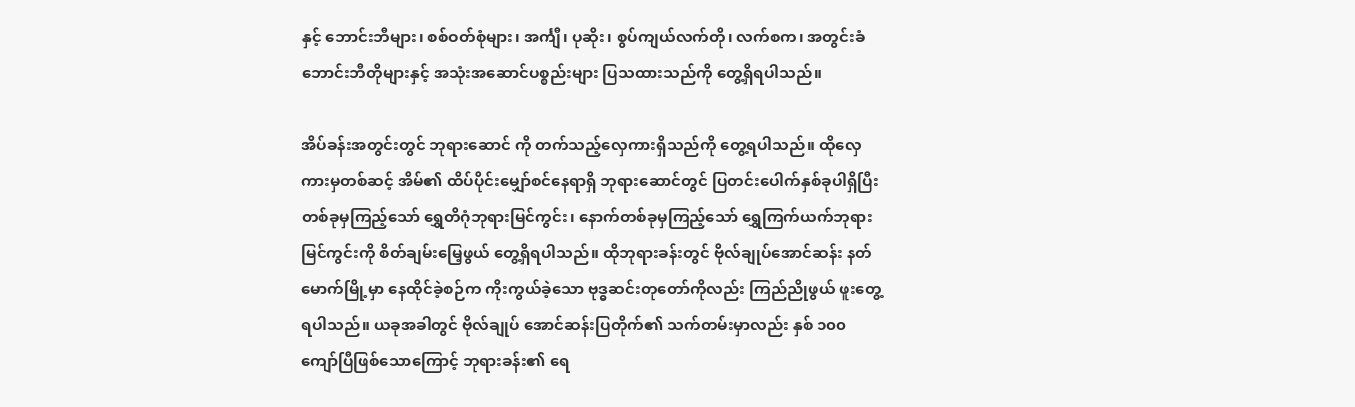နှင့် ဘောင်းဘီများ၊ စစ်ဝတ်စုံများ၊ အင်္ကျီ၊ ပုဆိုး၊ စွပ်ကျယ်လက်တို၊ လက်စက၊ အတွင်းခံ ဘောင်းဘီတိုများနှင့် အသုံးအဆောင်ပစ္စည်းများ ပြသထားသည်ကို တွေ့ရှိရပါသည်။

အိပ်ခန်းအတွင်းတွင် ဘုရားဆောင် ကို တက်သည့်လှေကားရှိသည်ကို တွေ့ရပါသည်။ ထိုလှေကားမှတစ်ဆင့် အိမ်၏ ထိပ်ပိုင်းမျှော်စင်နေရာရှိ ဘုရားဆောင်တွင် ပြတင်းပေါက်နှစ်ခုပါရှိပြီး တစ်ခုမှကြည့်သော် ရွှေတိဂုံဘုရားမြင်ကွင်း၊ နောက်တစ်ခုမှကြည့်သော် ရွှေကြက်ယက်ဘုရားမြင်ကွင်းကို စိတ်ချမ်းမြေ့ဖွယ် တွေ့ရှိရပါသည်။ ထိုဘုရားခန်းတွင် ဗိုလ်ချုပ်အောင်ဆန်း နတ်မောက်မြို့မှာ နေထိုင်ခဲ့စဉ်က ကိုးကွယ်ခဲ့သော ဗုဒ္ဓဆင်းတုတော်ကိုလည်း ကြည်ညိုဖွယ် ဖူးတွေ့ရပါသည်။ ယခုအခါတွင် ဗိုလ်ချုပ် အောင်ဆန်းပြတိုက်၏ သက်တမ်းမှာလည်း နှစ် ၁၀၀ ကျော်ပြီဖြစ်သောကြောင့် ဘုရားခန်း၏ ရေ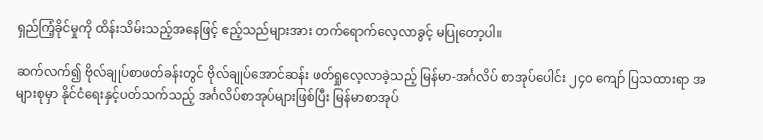ရှည်ကြံ့ခိုင်မှုကို ထိန်းသိမ်းသည့်အနေဖြင့် ဧည့်သည်များအား တက်ရောက်လေ့လာခွင့် မပြုတော့ပါ။

ဆက်လက်၍ ဗိုလ်ချုပ်စာဖတ်ခန်းတွင် ဗိုလ်ချုပ်အောင်ဆန်း ဖတ်ရှုလေ့လာခဲ့သည့် မြန်မာ-အင်္ဂလိပ် စာအုပ်ပေါင်း ၂၄၀ ကျော် ပြသထားရာ အများစုမှာ နိုင်ငံရေးနှင့်ပတ်သက်သည့် အင်္ဂလိပ်စာအုပ်များဖြစ်ပြီး မြန်မာစာအုပ်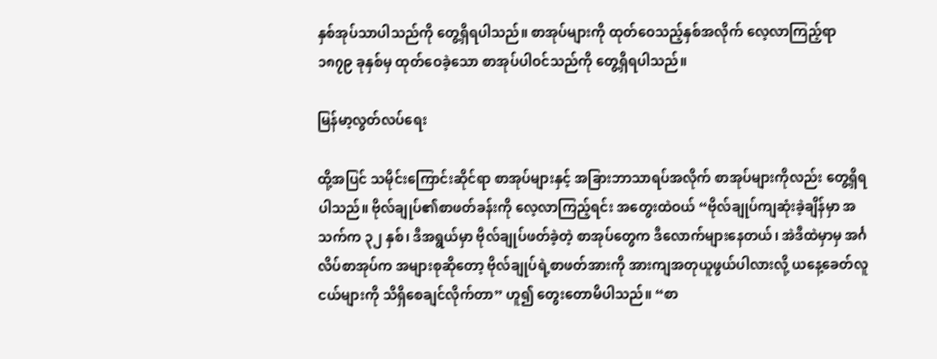နှစ်အုပ်သာပါသည်ကို တွေ့ရှိရပါသည်။ စာအုပ်များကို ထုတ်ဝေသည့်နှစ်အလိုက် လေ့လာကြည့်ရာ ၁၈၇၉ ခုနှစ်မှ ထုတ်ဝေခဲ့သော စာအုပ်ပါဝင်သည်ကို တွေ့ရှိရပါသည်။

မြန်မာ့လွတ်လပ်ရေး

ထို့အပြင် သမိုင်းကြောင်းဆိုင်ရာ စာအုပ်များနှင့် အခြားဘာသာရပ်အလိုက် စာအုပ်များကိုလည်း တွေ့ရှိရပါသည်။ ဗိုလ်ချုပ်၏စာဖတ်ခန်းကို လေ့လာကြည့်ရင်း အတွေးထဲဝယ် “ဗိုလ်ချုပ်ကျဆုံးခဲ့ချိန်မှာ အသက်က ၃၂ နှစ်၊ ဒီအရွယ်မှာ ဗိုလ်ချုပ်ဖတ်ခဲ့တဲ့ စာအုပ်တွေက ဒီလောက်များနေတယ်၊ အဲဒီထဲမှာမှ အင်္ဂလိပ်စာအုပ်က အများစုဆိုတော့ ဗိုလ်ချုပ်ရဲ့စာဖတ်အားကို အားကျအတုယူဖွယ်ပါလားလို့ ယနေ့ခေတ်လူငယ်များကို သိရှိစေချင်လိုက်တာ” ဟူ၍ တွေးတောမိပါသည်။ “စာ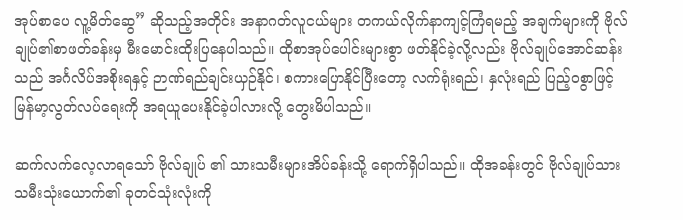အုပ်စာပေ လူ့မိတ်ဆွေ” ဆိုသည့်အတိုင်း အနာဂတ်လူငယ်များ တကယ်လိုက်နာကျင့်ကြံရမည့် အချက်များကို ဗိုလ်ချုပ်၏စာဖတ်ခန်းမှ မီးမောင်းထိုးပြနေပါသည်။ ထိုစာအုပ်ပေါင်းများစွာ ဖတ်နိုင်ခဲ့လို့လည်း ဗိုလ်ချုပ်အောင်ဆန်းသည် အင်္ဂလိပ်အစိုးရနှင့် ဉာဏ်ရည်ချင်းယှဉ်နိုင်၊ စကားပြောနိုင်ပြီးတော့ လက်ရုံးရည်၊ နှလုံးရည် ပြည့်ဝစွာဖြင့် မြန်မာ့လွတ်လပ်ရေးကို အရယူပေးနိုင်ခဲ့ပါလားလို့ တွေးမိပါသည်။

ဆက်လက်လေ့လာရသော် ဗိုလ်ချုပ် ၏ သားသမီးများအိပ်ခန်းသို့ ရောက်ရှိပါသည်။ ထိုအခန်းတွင် ဗိုလ်ချုပ်သားသမီးသုံးယောက်၏ ခုတင်သုံးလုံးကို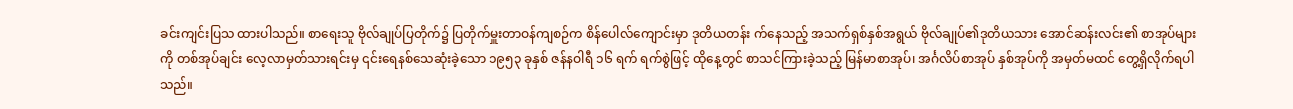ခင်းကျင်းပြသ ထားပါသည်။ စာရေးသူ ဗိုလ်ချုပ်ပြတိုက်၌ ပြတိုက်မှူးတာဝန်ကျစဉ်က စိန်ပေါလ်ကျောင်းမှာ ဒုတိယတန်း က်နေသည့် အသက်ရှစ်နှစ်အရွယ် ဗိုလ်ချုပ်၏ဒုတိယသား အောင်ဆန်းလင်း၏ စာအုပ်များကို တစ်အုပ်ချင်း လေ့လာမှတ်သားရင်းမှ ၎င်းရေနစ်သေဆုံးခဲ့သော ၁၉၅၃ ခုနှစ် ဇန်နဝါရီ ၁၆ ရက် ရက်စွဲဖြင့် ထိုနေ့တွင် စာသင်ကြားခဲ့သည့် မြန်မာစာအုပ်၊ အင်္ဂလိပ်စာအုပ် နှစ်အုပ်ကို အမှတ်မထင် တွေ့ရှိလိုက်ရပါသည်။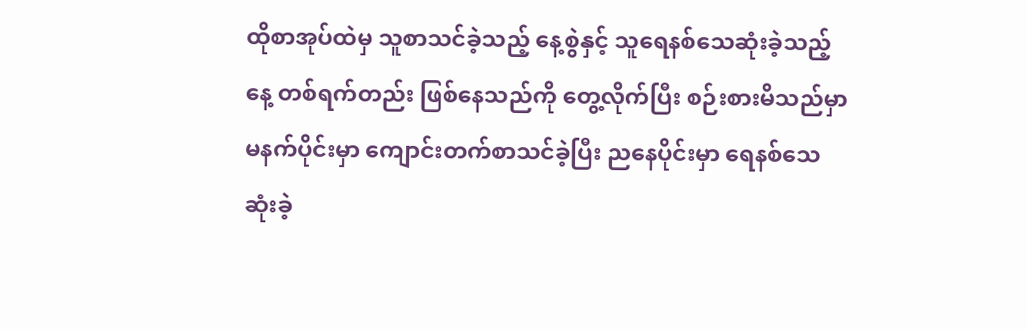ထိုစာအုပ်ထဲမှ သူစာသင်ခဲ့သည့် နေ့စွဲနှင့် သူရေနစ်သေဆုံးခဲ့သည့်နေ့ တစ်ရက်တည်း ဖြစ်နေသည်ကို တွေ့လိုက်ပြီး စဉ်းစားမိသည်မှာ မနက်ပိုင်းမှာ ကျောင်းတက်စာသင်ခဲ့ပြီး ညနေပိုင်းမှာ ရေနစ်သေဆုံးခဲ့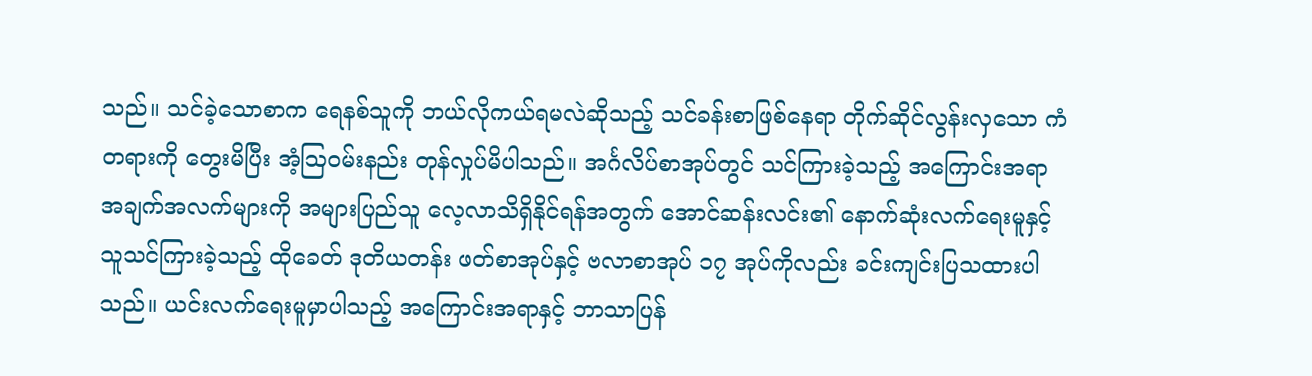သည်။ သင်ခဲ့သောစာက ရေနစ်သူကို ဘယ်လိုကယ်ရမလဲဆိုသည့် သင်ခန်းစာဖြစ်နေရာ တိုက်ဆိုင်လွန်းလှသော ကံတရားကို တွေးမိပြီး အံ့ဩဝမ်းနည်း တုန်လှုပ်မိပါသည်။ အင်္ဂလိပ်စာအုပ်တွင် သင်ကြားခဲ့သည့် အကြောင်းအရာ အချက်အလက်များကို အများပြည်သူ လေ့လာသိရှိနိုင်ရန်အတွက် အောင်ဆန်းလင်း၏ နောက်ဆုံးလက်ရေးမူနှင့် သူသင်ကြားခဲ့သည့် ထိုခေတ် ဒုတိယတန်း ဖတ်စာအုပ်နှင့် ဗလာစာအုပ် ၁၇ အုပ်ကိုလည်း ခင်းကျင်းပြသထားပါသည်။ ယင်းလက်ရေးမူမှာပါသည့် အကြောင်းအရာနှင့် ဘာသာပြန်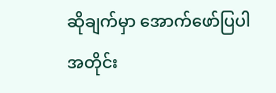ဆိုချက်မှာ အောက်ဖော်ပြပါအတိုင်း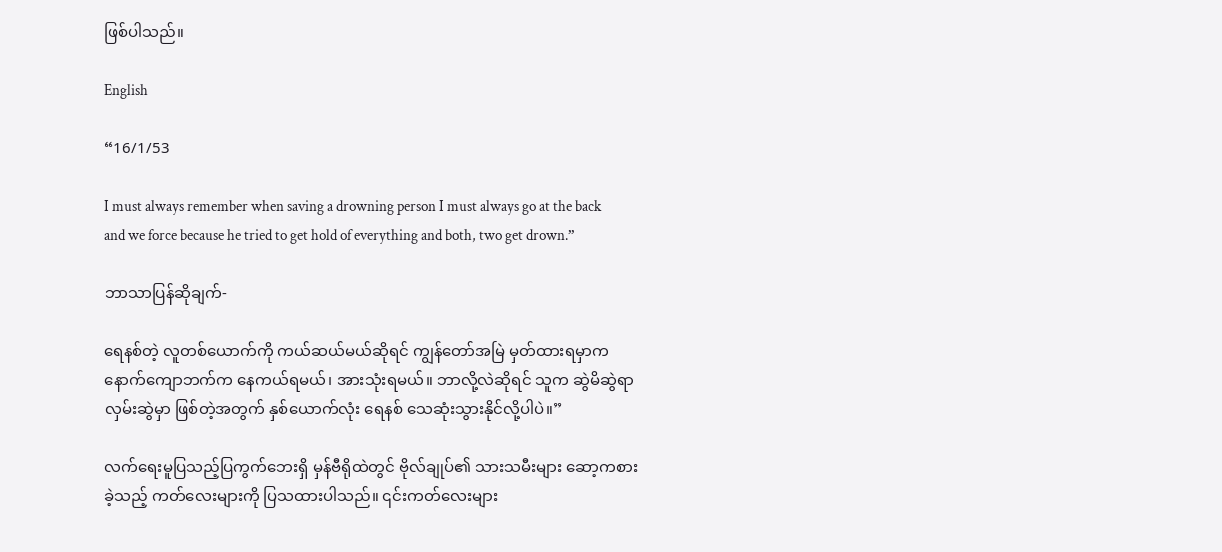ဖြစ်ပါသည်။

English

“16/1/53

I must always remember when saving a drowning person I must always go at the back and we force because he tried to get hold of everything and both, two get drown.”

ဘာသာပြန်ဆိုချက်-

ရေနစ်တဲ့ လူတစ်ယောက်ကို ကယ်ဆယ်မယ်ဆိုရင် ကျွန်တော်အမြဲ မှတ်ထားရမှာက နောက်ကျောဘက်က နေကယ်ရမယ်၊ အားသုံးရမယ်။ ဘာလို့လဲဆိုရင် သူက ဆွဲမိဆွဲရာ လှမ်းဆွဲမှာ ဖြစ်တဲ့အတွက် နှစ်ယောက်လုံး ရေနစ် သေဆုံးသွားနိုင်လို့ပါပဲ။”

လက်ရေးမူပြသည့်ပြကွက်ဘေးရှိ မှန်ဗီရိုထဲတွင် ဗိုလ်ချုပ်၏ သားသမီးများ ဆော့ကစားခဲ့သည့် ကတ်လေးများကို ပြသထားပါသည်။ ၎င်းကတ်လေးများ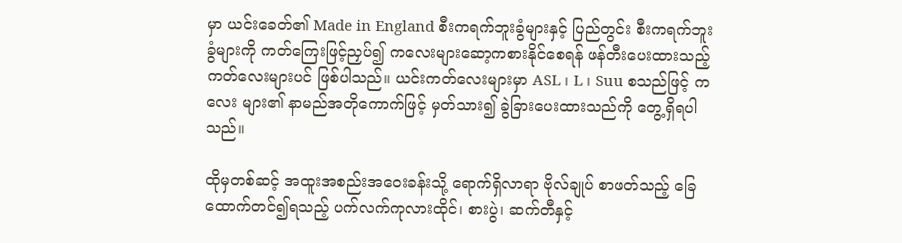မှာ ယင်းခေတ်၏ Made in England စီးကရက်ဘူးခွံများနှင့် ပြည်တွင်း စီးကရက်ဘူးခွံများကို ကတ်ကြေးဖြင့်ညှပ်၍ ကလေးများဆော့ကစားနိုင်စေရန် ဖန်တီးပေးထားသည့် ကတ်လေးများပင် ဖြစ်ပါသည်။ ယင်းကတ်လေးများမှာ ASL ၊ L ၊ Suu စသည်ဖြင့် ကလေး များ၏ နာမည်အတိုကောက်ဖြင့် မှတ်သား၍ ခွဲခြားပေးထားသည်ကို တွေ့ရှိရပါသည်။

ထိုမှတစ်ဆင့် အထူးအစည်းအဝေးခန်းသို့ ရောက်ရှိလာရာ ဗိုလ်ချုပ် စာဖတ်သည့် ခြေထောက်တင်၍ရသည့် ပက်လက်ကုလားထိုင်၊ စားပွဲ၊ ဆက်တီနှင့်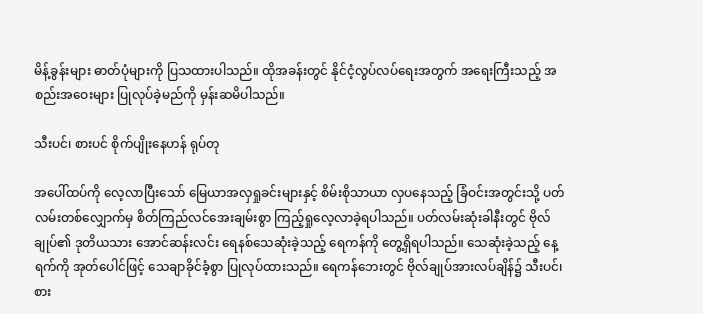မိန့်ခွန်းများ ဓာတ်ပုံများကို ပြသထားပါသည်။ ထိုအခန်းတွင် နိုင်ငံ့လွပ်လပ်ရေးအတွက် အရေးကြီးသည့် အစည်းအဝေးများ ပြုလုပ်ခဲ့မည်ကို မှန်းဆမိပါသည်။

သီးပင်၊ စားပင် စိုက်ပျိုးနေဟန် ရုပ်တု

အပေါ်ထပ်ကို လေ့လာပြီးသော် မြေယာအလှရှုခင်းများနှင့် စိမ်းစိုသာယာ လှပနေသည့် ခြံဝင်းအတွင်းသို့ ပတ်လမ်းတစ်လျှောက်မှ စိတ်ကြည်လင်အေးချမ်းစွာ ကြည့်ရှုလေ့လာခဲ့ရပါသည်။ ပတ်လမ်းဆုံးခါနီးတွင် ဗိုလ်ချုပ်၏ ဒုတိယသား အောင်ဆန်းလင်း ရေနစ်သေဆုံးခဲ့သည့် ရေကန်ကို တွေ့ရှိရပါသည်။ သေဆုံးခဲ့သည့် နေ့ရက်ကို အုတ်ပေါင်ဖြင့် သေချာခိုင်ခံ့စွာ ပြုလုပ်ထားသည်။ ရေကန်ဘေးတွင် ဗိုလ်ချုပ်အားလပ်ချိန်၌ သီးပင်၊ စား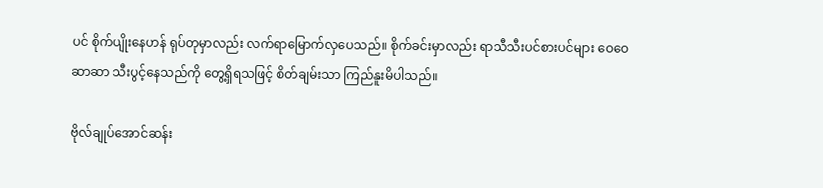ပင် စိုက်ပျိုးနေဟန် ရုပ်တုမှာလည်း လက်ရာမြောက်လှပေသည်။ စိုက်ခင်းမှာလည်း ရာသီသီးပင်စားပင်များ ဝေဝေဆာဆာ သီးပွင့်နေသည်ကို တွေ့ရှိရသဖြင့် စိတ်ချမ်းသာ ကြည်နူးမိပါသည်။

ဗိုလ်ချုပ်အောင်ဆန်း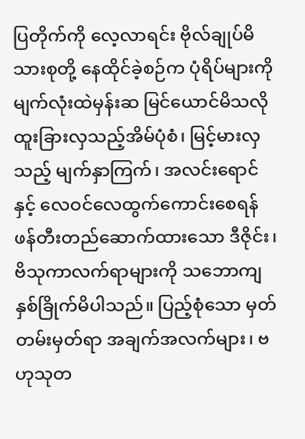ပြတိုက်ကို လေ့လာရင်း ဗိုလ်ချုပ်မိသားစုတို့ နေထိုင်ခဲ့စဉ်က ပုံရိပ်များကို မျက်လုံးထဲမှန်းဆ မြင်ယောင်မိသလို ထူးခြားလှသည့်အိမ်ပုံစံ၊ မြင့်မားလှသည့် မျက်နှာကြက်၊ အလင်းရောင်နှင့် လေဝင်လေထွက်ကောင်းစေရန် ဖန်တီးတည်ဆောက်ထားသော ဒီဇိုင်း၊ ဗိသုကာလက်ရာများကို သဘောကျ နှစ်ခြိုက်မိပါသည်။ ပြည့်စုံသော မှတ်တမ်းမှတ်ရာ အချက်အလက်များ၊ ဗဟုသုတ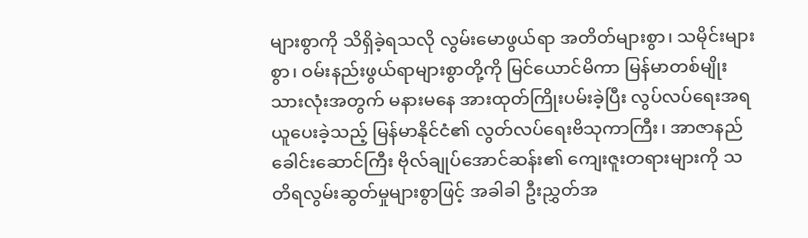များစွာကို သိရှိခဲ့ရသလို လွမ်းမောဖွယ်ရာ အတိတ်များစွာ၊ သမိုင်းများစွာ၊ ဝမ်းနည်းဖွယ်ရာများစွာတို့ကို မြင်ယောင်မိကာ မြန်မာတစ်မျိုးသားလုံးအတွက် မနားမနေ အားထုတ်ကြိုးပမ်းခဲ့ပြီး လွပ်လပ်ရေးအရယူပေးခဲ့သည့် မြန်မာနိုင်ငံ၏ လွတ်လပ်ရေးဗိသုကာကြီး၊ အာဇာနည်ခေါင်းဆောင်ကြီး ဗိုလ်ချုပ်အောင်ဆန်း၏ ကျေးဇူးတရားများကို သတိရလွမ်းဆွတ်မှုများစွာဖြင့် အခါခါ ဦးညွှတ်အ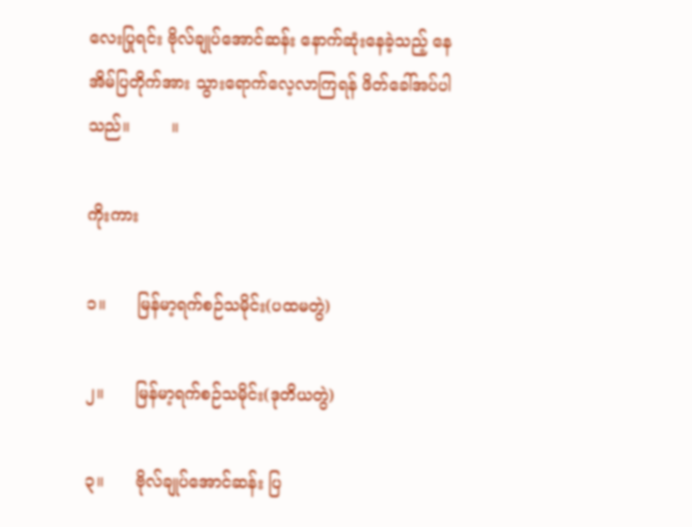လေးပြုရင်း ဗိုလ်ချုပ်အောင်ဆန်း နောက်ဆုံးနေခဲ့သည့် နေအိမ်ပြတိုက်အား သွားရောက်လေ့လာကြရန် ဖိတ်ခေါ်အပ်ပါသည်။        ။

ကိုးကား

၁။      မြန်မာ့ရက်စဉ်သမိုင်း(ပထမတွဲ)

၂။      မြန်မာ့ရက်စဉ်သမိုင်း(ဒုတိယတွဲ)

၃။      ဗိုလ်ချုပ်အောင်ဆန်း ပြ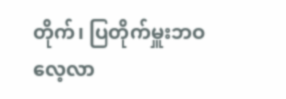တိုက်၊ ပြတိုက်မှူးဘဝလေ့လာ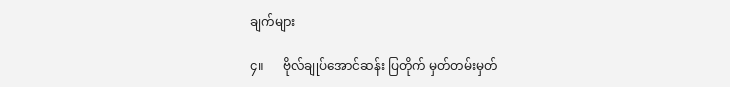ချက်များ

၄။      ဗိုလ်ချုပ်အောင်ဆန်း ပြတိုက် မှတ်တမ်းမှတ်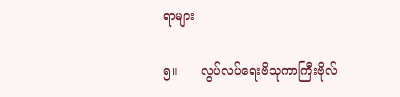ရာများ

၅။      လွပ်လပ်ရေးဗိသုကာကြီးဗိုလ်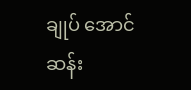ချုပ် အောင်ဆန်း